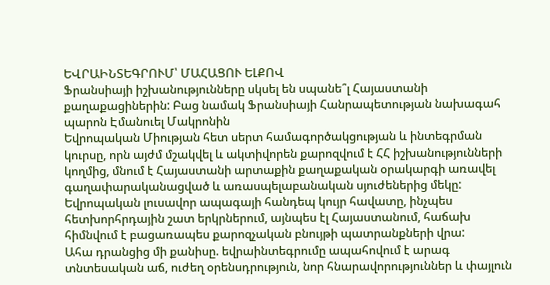ԵՎՐԱԻՆՏԵԳՐՈՒՄ՝ ՄԱՀԱՑՈՒ ԵԼՔՈՎ
Ֆրանսիայի իշխանությունները սկսել են սպանե՞լ Հայաստանի քաղաքացիներին: Բաց նամակ Ֆրանսիայի Հանրապետության նախագահ պարոն Էմանուել Մակրոնին
Եվրոպական Միության հետ սերտ համագործակցության և ինտեգրման կուրսը, որն այժմ մշակվել և ակտիվորեն քարոզվում է ՀՀ իշխանությունների կողմից, մնում է Հայաստանի արտաքին քաղաքական օրակարգի առավել գաղափարականացված և առասպելաբանական սյուժեներից մեկը: Եվրոպական լուսավոր ապագայի հանդեպ կույր հավատը, ինչպես հետխորհրդային շատ երկրներում, այնպես էլ Հայաստանում, հաճախ հիմնվում է բացառապես քարոզչական բնույթի պատրանքների վրա:
Ահա դրանցից մի քանիսը. եվրաինտեգրումը ապահովում է արագ տնտեսական աճ, ուժեղ օրենսդրություն, նոր հնարավորություններ և փայլուն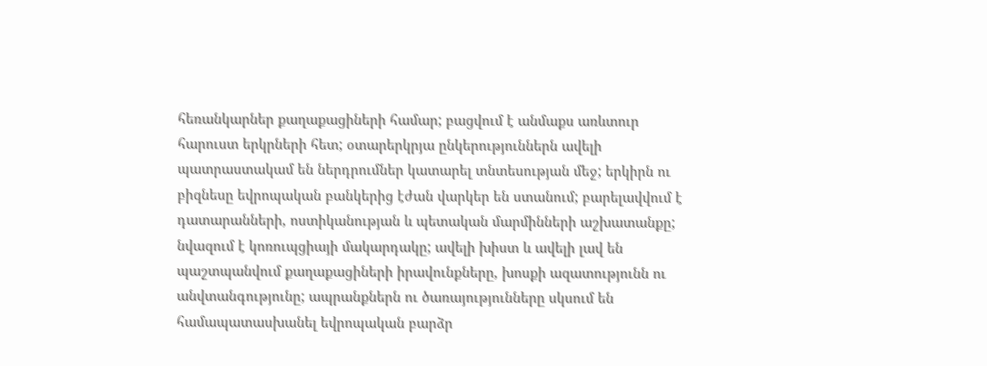հեռանկարներ քաղաքացիների համար; բացվում է անմաքս առևտուր հարուստ երկրների հետ; օտարերկրյա ընկերություններն ավելի պատրաստակամ են ներդրումներ կատարել տնտեսության մեջ; երկիրն ու բիզնեսը եվրոպական բանկերից էժան վարկեր են ստանում; բարելավվում է դատարանների, ոստիկանության և պետական մարմինների աշխատանքը; նվազում է կոռուպցիայի մակարդակը; ավելի խիստ և ավելի լավ են պաշտպանվում քաղաքացիների իրավունքները, խոսքի ազատությունն ու անվտանգությունը; ապրանքներն ու ծառայությունները սկսում են համապատասխանել եվրոպական բարձր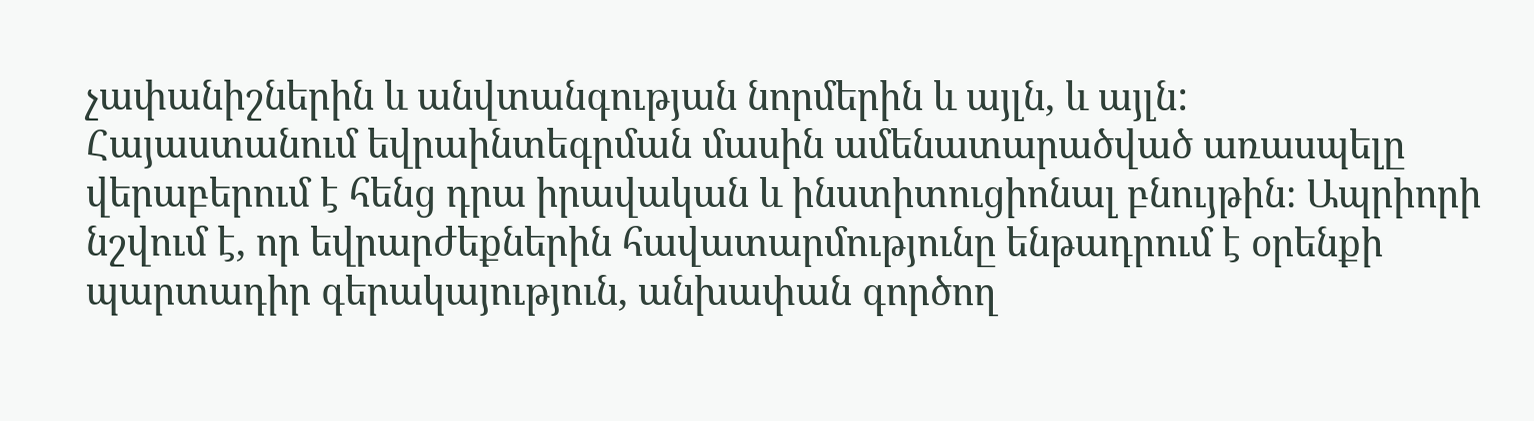չափանիշներին և անվտանգության նորմերին և այլն, և այլն:
Հայաստանում եվրաինտեգրման մասին ամենատարածված առասպելը վերաբերում է հենց դրա իրավական և ինստիտուցիոնալ բնույթին։ Ապրիորի նշվում է, որ եվրարժեքներին հավատարմությունը ենթադրում է օրենքի պարտադիր գերակայություն, անխափան գործող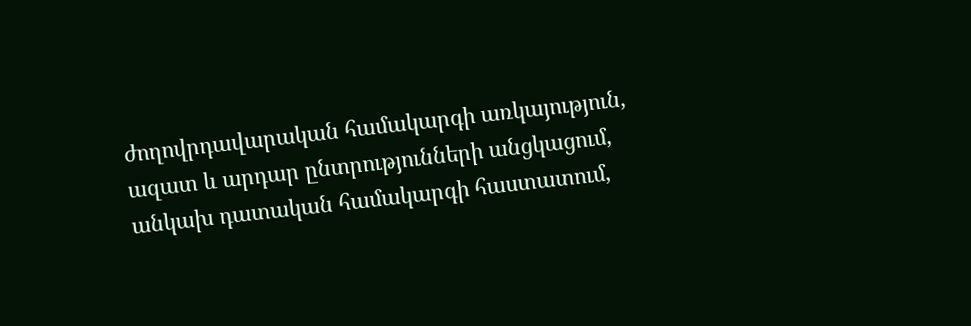ժողովրդավարական համակարգի առկայություն, ազատ և արդար ընտրությունների անցկացում, անկախ դատական համակարգի հաստատում,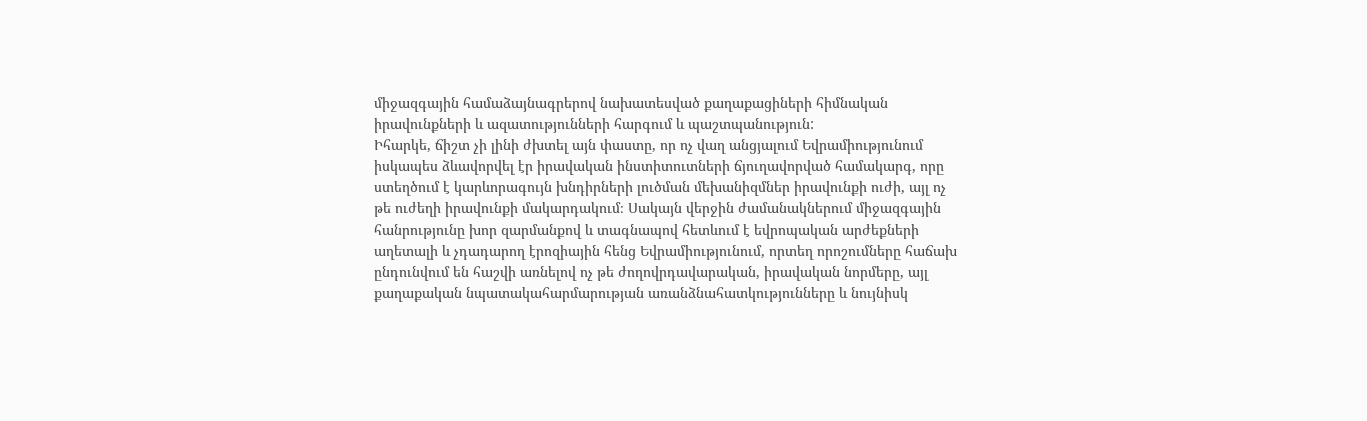միջազգային համաձայնագրերով նախատեսված քաղաքացիների հիմնական իրավունքների և ազատությունների հարգում և պաշտպանություն:
Իհարկե, ճիշտ չի լինի ժխտել այն փաստը, որ ոչ վաղ անցյալում Եվրամիությունում իսկապես ձևավորվել էր իրավական ինստիտուտների ճյուղավորված համակարգ, որը ստեղծում է կարևորագույն խնդիրների լուծման մեխանիզմներ իրավունքի ուժի, այլ ոչ թե ուժեղի իրավունքի մակարդակում։ Սակայն վերջին ժամանակներում միջազգային հանրությունը խոր զարմանքով և տագնապով հետևում է եվրոպական արժեքների աղետալի և չդադարող էրոզիային հենց Եվրամիությունում, որտեղ որոշումները հաճախ ընդունվում են հաշվի առնելով ոչ թե ժողովրդավարական, իրավական նորմերը, այլ քաղաքական նպատակահարմարության առանձնահատկությունները և նույնիսկ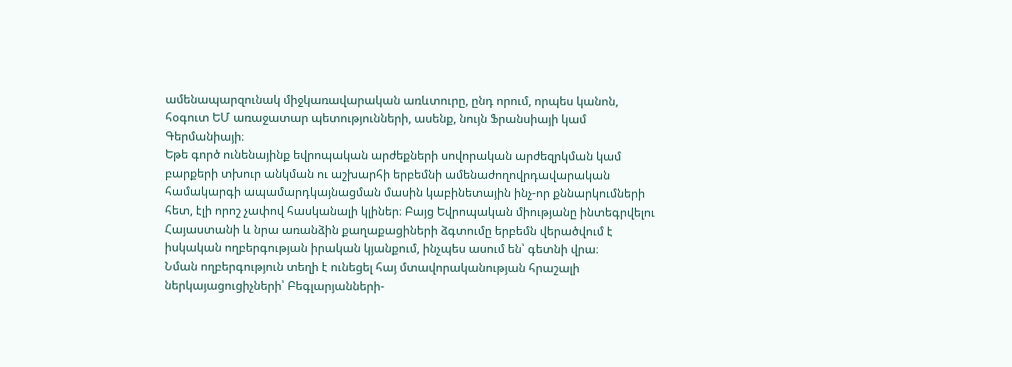ամենապարզունակ միջկառավարական առևտուրը, ընդ որում, որպես կանոն, հօգուտ ԵՄ առաջատար պետությունների, ասենք, նույն Ֆրանսիայի կամ Գերմանիայի։
Եթե գործ ունենայինք եվրոպական արժեքների սովորական արժեզրկման կամ բարքերի տխուր անկման ու աշխարհի երբեմնի ամենաժողովրդավարական համակարգի ապամարդկայնացման մասին կաբինետային ինչ-որ քննարկումների հետ, էլի որոշ չափով հասկանալի կլիներ։ Բայց Եվրոպական միությանը ինտեգրվելու Հայաստանի և նրա առանձին քաղաքացիների ձգտումը երբեմն վերածվում է իսկական ողբերգության իրական կյանքում, ինչպես ասում են՝ գետնի վրա։
Նման ողբերգություն տեղի է ունեցել հայ մտավորականության հրաշալի ներկայացուցիչների՝ Բեգլարյանների-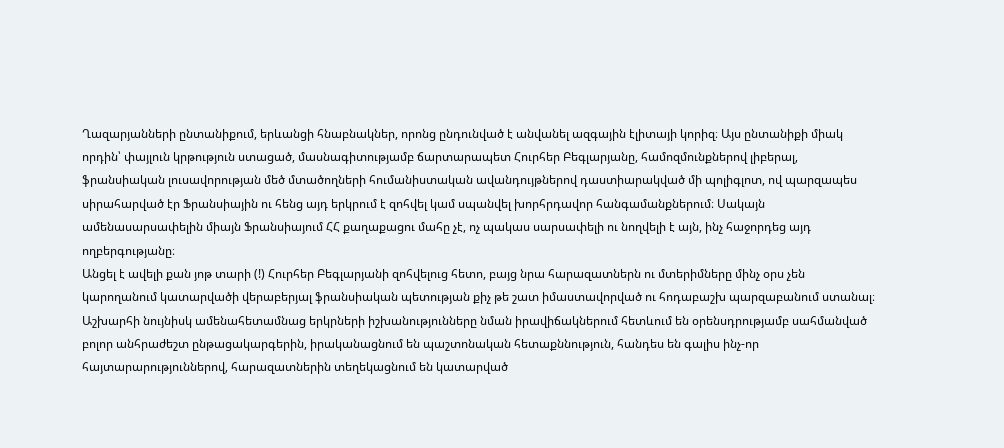Ղազարյանների ընտանիքում, երևանցի հնաբնակներ, որոնց ընդունված է անվանել ազգային էլիտայի կորիզ։ Այս ընտանիքի միակ որդին՝ փայլուն կրթություն ստացած, մասնագիտությամբ ճարտարապետ Հուրհեր Բեգլարյանը, համոզմունքներով լիբերալ, ֆրանսիական լուսավորության մեծ մտածողների հումանիստական ավանդույթներով դաստիարակված մի պոլիգլոտ, ով պարզապես սիրահարված էր Ֆրանսիային ու հենց այդ երկրում է զոհվել կամ սպանվել խորհրդավոր հանգամանքներում։ Սակայն ամենասարսափելին միայն Ֆրանսիայում ՀՀ քաղաքացու մահը չէ, ոչ պակաս սարսափելի ու նողվելի է այն, ինչ հաջորդեց այդ ողբերգությանը։
Անցել է ավելի քան յոթ տարի (!) Հուրհեր Բեգլարյանի զոհվելուց հետո, բայց նրա հարազատներն ու մտերիմները մինչ օրս չեն կարողանում կատարվածի վերաբերյալ ֆրանսիական պետության քիչ թե շատ իմաստավորված ու հոդաբաշխ պարզաբանում ստանալ։ Աշխարհի նույնիսկ ամենահետամնաց երկրների իշխանությունները նման իրավիճակներում հետևում են օրենսդրությամբ սահմանված բոլոր անհրաժեշտ ընթացակարգերին, իրականացնում են պաշտոնական հետաքննություն, հանդես են գալիս ինչ-որ հայտարարություններով, հարազատներին տեղեկացնում են կատարված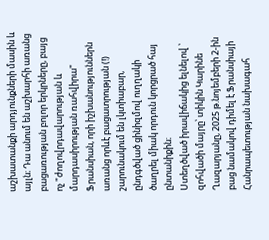աշխատանքի արդյունքների մասին և այլն։ Դա անում են աշխարհի առանց բացառության բոլոր երկրները, բայց ոչ "ժողովրդավարության և մարդասիրության ռահվիրա" Ֆրանսիան, որի իշխանություններն առանց որևէ բացատրության (!) շարունակում են լկտիաբար, ընդգծված ցինիզմով ուղղակի ծաղրել միակ որդուն կորցրած հայ ընտանիքին։
Ստեղծված իրավիճակից ելնելով ՝ զոհվածի մայրը՝ տիկին Կարինե Ղազարյանը, 2025 թ.նոյեմբերի 2-ին բաց նամակով դիմել է Ֆրանսիայի Հանրապետության նախագահ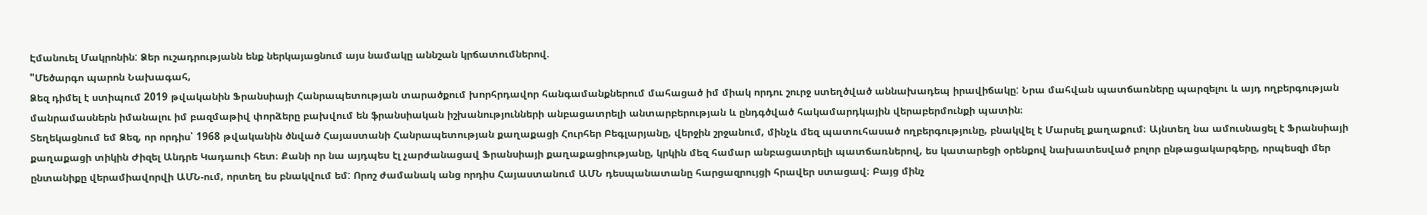Էմանուել Մակրոնին: Ձեր ուշադրությանն ենք ներկայացնում այս նամակը աննշան կրճատումներով.
"Մեծարգո պարոն Նախագահ,
Ձեզ դիմել է ստիպում 2019 թվականին Ֆրանսիայի Հանրապետության տարածքում խորհրդավոր հանգամանքներում մահացած իմ միակ որդու շուրջ ստեղծված աննախադեպ իրավիճակը: Նրա մահվան պատճառները պարզելու և այդ ողբերգության մանրամասներն իմանալու իմ բազմաթիվ փորձերը բախվում են ֆրանսիական իշխանությունների անբացատրելի անտարբերության և ընդգծված հակամարդկային վերաբերմունքի պատին։
Տեղեկացնում եմ Ձեզ, որ որդիս՝ 1968 թվականին ծնված Հայաստանի Հանրապետության քաղաքացի Հուրհեր Բեգլարյանը, վերջին շրջանում, մինչև մեզ պատուհասած ողբերգությունը, բնակվել է Մարսել քաղաքում։ Այնտեղ նա ամուսնացել է Ֆրանսիայի քաղաքացի տիկին Ժիզել Անդրե Կադաուի հետ։ Քանի որ նա այդպես էլ չարժանացավ Ֆրանսիայի քաղաքացիությանը, կրկին մեզ համար անբացատրելի պատճառներով, ես կատարեցի օրենքով նախատեսված բոլոր ընթացակարգերը, որպեսզի մեր ընտանիքը վերամիավորվի ԱՄՆ-ում, որտեղ ես բնակվում եմ: Որոշ ժամանակ անց որդիս Հայաստանում ԱՄՆ դեսպանատանը հարցազրույցի հրավեր ստացավ։ Բայց մինչ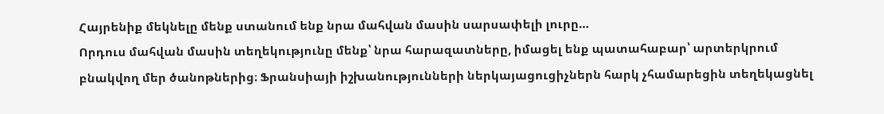Հայրենիք մեկնելը մենք ստանում ենք նրա մահվան մասին սարսափելի լուրը…
Որդուս մահվան մասին տեղեկությունը մենք՝ նրա հարազատները, իմացել ենք պատահաբար՝ արտերկրում բնակվող մեր ծանոթներից։ Ֆրանսիայի իշխանությունների ներկայացուցիչներն հարկ չհամարեցին տեղեկացնել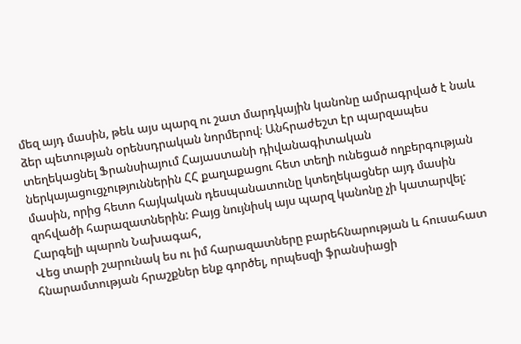մեզ այդ մասին, թեև այս պարզ ու շատ մարդկային կանոնը ամրագրված է նաև ձեր պետության օրենսդրական նորմերով։ Անհրաժեշտ էր պարզապես տեղեկացնել Ֆրանսիայում Հայաստանի դիվանագիտական ներկայացուցչություններին ՀՀ քաղաքացու հետ տեղի ունեցած ողբերգության մասին, որից հետո հայկական դեսպանատունը կտեղեկացներ այդ մասին զոհվածի հարազատներին: Բայց նույնիսկ այս պարզ կանոնը չի կատարվել:
Հարգելի պարոն Նախագահ,
Վեց տարի շարունակ ես ու իմ հարազատները բարեհնարության և հուսահատ հնարամտության հրաշքներ ենք գործել, որպեսզի ֆրանսիացի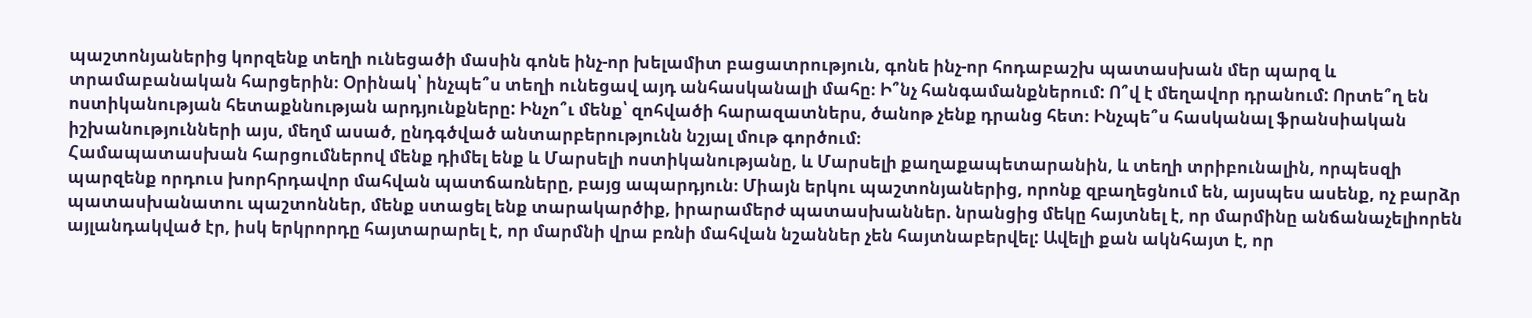պաշտոնյաներից կորզենք տեղի ունեցածի մասին գոնե ինչ-որ խելամիտ բացատրություն, գոնե ինչ-որ հոդաբաշխ պատասխան մեր պարզ և տրամաբանական հարցերին։ Օրինակ՝ ինչպե՞ս տեղի ունեցավ այդ անհասկանալի մահը։ Ի՞նչ հանգամանքներում: Ո՞վ է մեղավոր դրանում: Որտե՞ղ են ոստիկանության հետաքննության արդյունքները: Ինչո՞ւ մենք՝ զոհվածի հարազատներս, ծանոթ չենք դրանց հետ։ Ինչպե՞ս հասկանալ ֆրանսիական իշխանությունների այս, մեղմ ասած, ընդգծված անտարբերությունն նշյալ մութ գործում։
Համապատասխան հարցումներով մենք դիմել ենք և Մարսելի ոստիկանությանը, և Մարսելի քաղաքապետարանին, և տեղի տրիբունալին, որպեսզի պարզենք որդուս խորհրդավոր մահվան պատճառները, բայց ապարդյուն։ Միայն երկու պաշտոնյաներից, որոնք զբաղեցնում են, այսպես ասենք, ոչ բարձր պատասխանատու պաշտոններ, մենք ստացել ենք տարակարծիք, իրարամերժ պատասխաններ. նրանցից մեկը հայտնել է, որ մարմինը անճանաչելիորեն այլանդակված էր, իսկ երկրորդը հայտարարել է, որ մարմնի վրա բռնի մահվան նշաններ չեն հայտնաբերվել: Ավելի քան ակնհայտ է, որ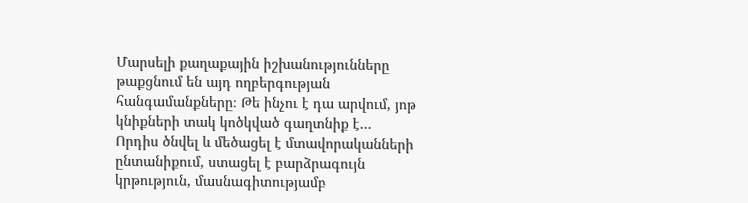Մարսելի քաղաքային իշխանությունները թաքցնում են այդ ողբերգության հանգամանքները։ Թե ինչու է դա արվում, յոթ կնիքների տակ կոծկված գաղտնիք է…
Որդիս ծնվել և մեծացել է մտավորականների ընտանիքում, ստացել է բարձրագույն կրթություն, մասնագիտությամբ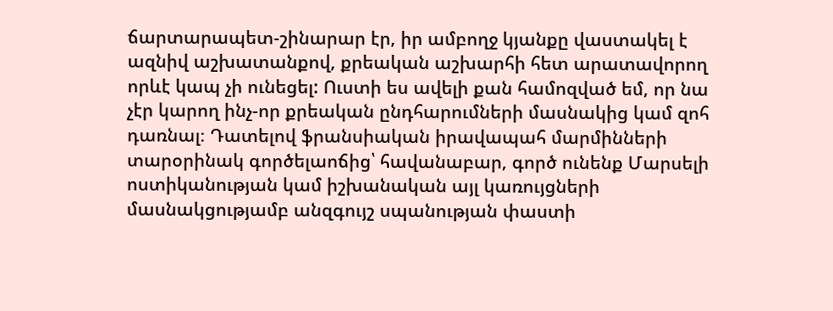ճարտարապետ-շինարար էր, իր ամբողջ կյանքը վաստակել է ազնիվ աշխատանքով, քրեական աշխարհի հետ արատավորող որևէ կապ չի ունեցել: Ուստի ես ավելի քան համոզված եմ, որ նա չէր կարող ինչ-որ քրեական ընդհարումների մասնակից կամ զոհ դառնալ։ Դատելով ֆրանսիական իրավապահ մարմինների տարօրինակ գործելաոճից՝ հավանաբար, գործ ունենք Մարսելի ոստիկանության կամ իշխանական այլ կառույցների մասնակցությամբ անզգույշ սպանության փաստի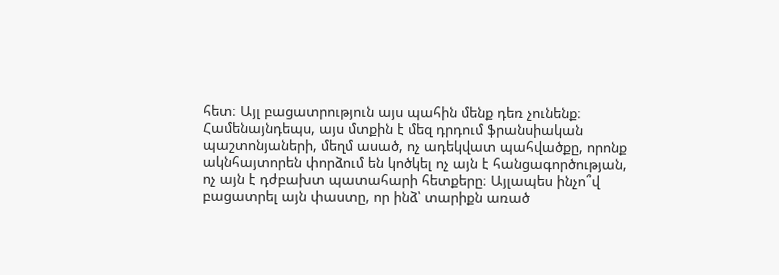հետ։ Այլ բացատրություն այս պահին մենք դեռ չունենք։
Համենայնդեպս, այս մտքին է մեզ դրդում ֆրանսիական պաշտոնյաների, մեղմ ասած, ոչ ադեկվատ պահվածքը, որոնք ակնհայտորեն փորձում են կոծկել ոչ այն է հանցագործության, ոչ այն է դժբախտ պատահարի հետքերը։ Այլապես ինչո՞վ բացատրել այն փաստը, որ ինձ՝ տարիքն առած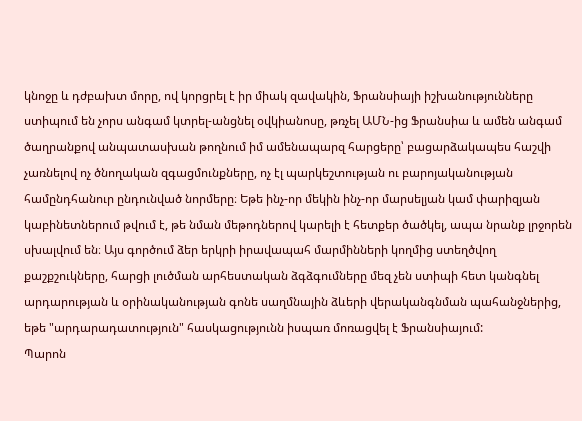կնոջը և դժբախտ մորը, ով կորցրել է իր միակ զավակին, Ֆրանսիայի իշխանությունները ստիպում են չորս անգամ կտրել-անցնել օվկիանոսը, թռչել ԱՄՆ-ից Ֆրանսիա և ամեն անգամ ծաղրանքով անպատասխան թողնում իմ ամենապարզ հարցերը՝ բացարձակապես հաշվի չառնելով ոչ ծնողական զգացմունքները, ոչ էլ պարկեշտության ու բարոյականության համընդհանուր ընդունված նորմերը։ Եթե ինչ-որ մեկին ինչ-որ մարսելյան կամ փարիզյան կաբինետներում թվում է, թե նման մեթոդներով կարելի է հետքեր ծածկել, ապա նրանք լրջորեն սխալվում են։ Այս գործում ձեր երկրի իրավապահ մարմինների կողմից ստեղծվող քաշքշուկները, հարցի լուծման արհեստական ձգձգումները մեզ չեն ստիպի հետ կանգնել արդարության և օրինականության գոնե սաղմնային ձևերի վերականգնման պահանջներից, եթե "արդարադատություն" հասկացությունն իսպառ մոռացվել է Ֆրանսիայում:
Պարոն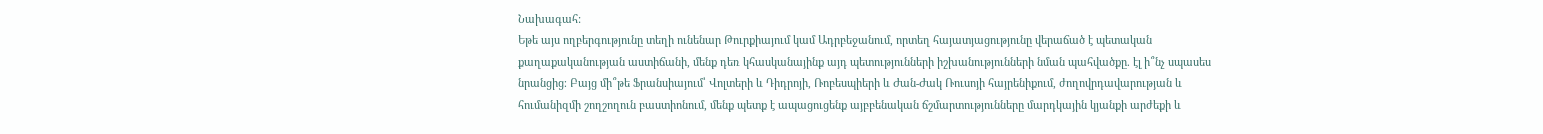Նախագահ:
Եթե այս ողբերգությունը տեղի ունենար Թուրքիայում կամ Ադրբեջանում, որտեղ հայատյացությունը վերաճած է պետական քաղաքականության աստիճանի, մենք դեռ կհասկանայինք այդ պետությունների իշխանությունների նման պահվածքը. էլ ի՞նչ սպասես նրանցից։ Բայց մի՞թե Ֆրանսիայում՝ Վոլտերի և Դիդրոյի, Ռոբեսպիերի և Ժան-Ժակ Ռուսոյի հայրենիքում, ժողովրդավարության և հումանիզմի շողշողուն բաստիոնում, մենք պետք է ապացուցենք այբբենական ճշմարտությունները մարդկային կյանքի արժեքի և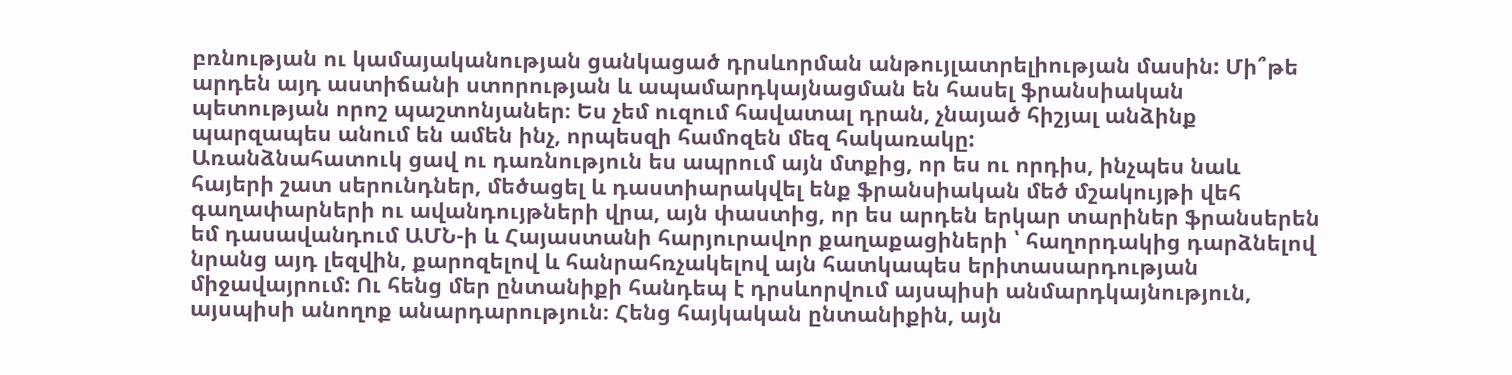բռնության ու կամայականության ցանկացած դրսևորման անթույլատրելիության մասին: Մի՞թե արդեն այդ աստիճանի ստորության և ապամարդկայնացման են հասել ֆրանսիական պետության որոշ պաշտոնյաներ։ Ես չեմ ուզում հավատալ դրան, չնայած հիշյալ անձինք պարզապես անում են ամեն ինչ, որպեսզի համոզեն մեզ հակառակը:
Առանձնահատուկ ցավ ու դառնություն ես ապրում այն մտքից, որ ես ու որդիս, ինչպես նաև հայերի շատ սերունդներ, մեծացել և դաստիարակվել ենք ֆրանսիական մեծ մշակույթի վեհ գաղափարների ու ավանդույթների վրա, այն փաստից, որ ես արդեն երկար տարիներ ֆրանսերեն եմ դասավանդում ԱՄՆ-ի և Հայաստանի հարյուրավոր քաղաքացիների ՝ հաղորդակից դարձնելով նրանց այդ լեզվին, քարոզելով և հանրահռչակելով այն հատկապես երիտասարդության միջավայրում: Ու հենց մեր ընտանիքի հանդեպ է դրսևորվում այսպիսի անմարդկայնություն, այսպիսի անողոք անարդարություն։ Հենց հայկական ընտանիքին, այն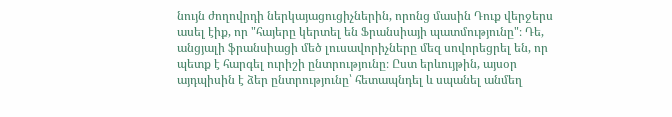նույն ժողովրդի ներկայացուցիչներին, որոնց մասին Դուք վերջերս ասել էիք, որ "հայերը կերտել են Ֆրանսիայի պատմությունը"։ Դե, անցյալի ֆրանսիացի մեծ լուսավորիչները մեզ սովորեցրել են, որ պետք է հարգել ուրիշի ընտրությունը։ Ըստ երևույթին, այսօր այդպիսին է ձեր ընտրությունը՝ հետապնդել և սպանել անմեղ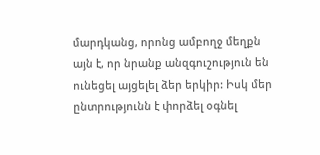մարդկանց, որոնց ամբողջ մեղքն այն է, որ նրանք անզգուշություն են ունեցել այցելել ձեր երկիր: Իսկ մեր ընտրությունն է փորձել օգնել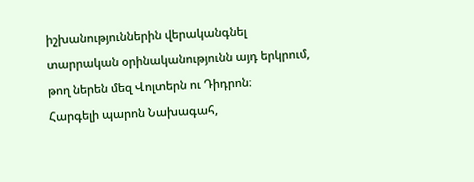իշխանություններին վերականգնել տարրական օրինականությունն այդ երկրում, թող ներեն մեզ Վոլտերն ու Դիդրոն։
Հարգելի պարոն Նախագահ,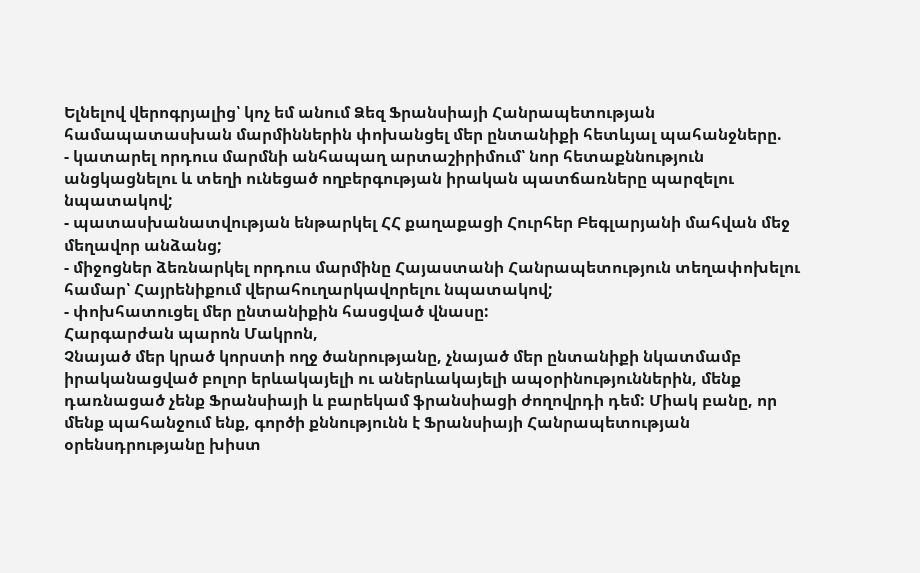Ելնելով վերոգրյալից՝ կոչ եմ անում Ձեզ Ֆրանսիայի Հանրապետության համապատասխան մարմիններին փոխանցել մեր ընտանիքի հետևյալ պահանջները.
- կատարել որդուս մարմնի անհապաղ արտաշիրիմում՝ նոր հետաքննություն անցկացնելու և տեղի ունեցած ողբերգության իրական պատճառները պարզելու նպատակով;
- պատասխանատվության ենթարկել ՀՀ քաղաքացի Հուրհեր Բեգլարյանի մահվան մեջ մեղավոր անձանց;
- միջոցներ ձեռնարկել որդուս մարմինը Հայաստանի Հանրապետություն տեղափոխելու համար՝ Հայրենիքում վերահուղարկավորելու նպատակով;
- փոխհատուցել մեր ընտանիքին հասցված վնասը:
Հարգարժան պարոն Մակրոն,
Չնայած մեր կրած կորստի ողջ ծանրությանը, չնայած մեր ընտանիքի նկատմամբ իրականացված բոլոր երևակայելի ու աներևակայելի ապօրինություններին, մենք դառնացած չենք Ֆրանսիայի և բարեկամ ֆրանսիացի ժողովրդի դեմ: Միակ բանը, որ մենք պահանջում ենք, գործի քննությունն է Ֆրանսիայի Հանրապետության օրենսդրությանը խիստ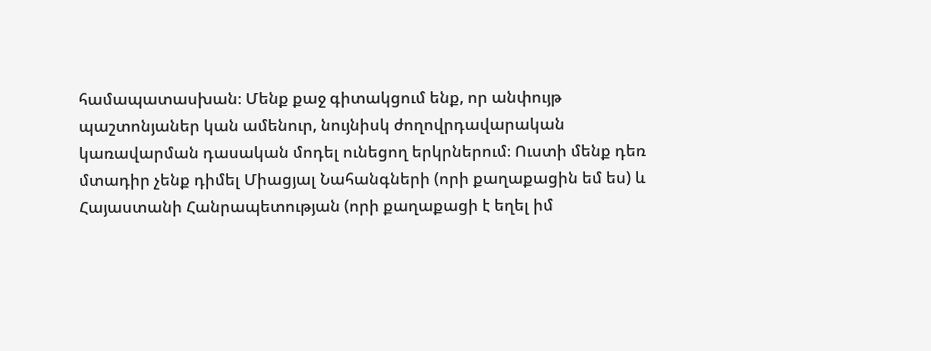համապատասխան։ Մենք քաջ գիտակցում ենք, որ անփույթ պաշտոնյաներ կան ամենուր, նույնիսկ ժողովրդավարական կառավարման դասական մոդել ունեցող երկրներում։ Ուստի մենք դեռ մտադիր չենք դիմել Միացյալ Նահանգների (որի քաղաքացին եմ ես) և Հայաստանի Հանրապետության (որի քաղաքացի է եղել իմ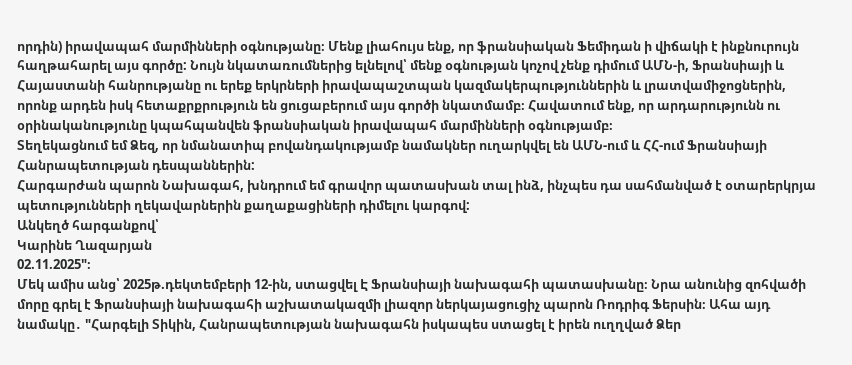որդին) իրավապահ մարմինների օգնությանը։ Մենք լիահույս ենք, որ ֆրանսիական Ֆեմիդան ի վիճակի է ինքնուրույն հաղթահարել այս գործը: Նույն նկատառումներից ելնելով՝ մենք օգնության կոչով չենք դիմում ԱՄՆ-ի, Ֆրանսիայի և Հայաստանի հանրությանը ու երեք երկրների իրավապաշտպան կազմակերպություններին և լրատվամիջոցներին, որոնք արդեն իսկ հետաքրքրություն են ցուցաբերում այս գործի նկատմամբ։ Հավատում ենք, որ արդարությունն ու օրինականությունը կպահպանվեն ֆրանսիական իրավապահ մարմինների օգնությամբ։
Տեղեկացնում եմ Ձեզ, որ նմանատիպ բովանդակությամբ նամակներ ուղարկվել են ԱՄՆ-ում և ՀՀ-ում Ֆրանսիայի Հանրապետության դեսպաններին:
Հարգարժան պարոն Նախագահ, խնդրում եմ գրավոր պատասխան տալ ինձ, ինչպես դա սահմանված է օտարերկրյա պետությունների ղեկավարներին քաղաքացիների դիմելու կարգով:
Անկեղծ հարգանքով՝
Կարինե Ղազարյան
02.11.2025"։
Մեկ ամիս անց՝ 2025թ.դեկտեմբերի 12-ին, ստացվել Է Ֆրանսիայի նախագահի պատասխանը։ Նրա անունից զոհվածի մորը գրել է Ֆրանսիայի նախագահի աշխատակազմի լիազոր ներկայացուցիչ պարոն Ռոդրիգ Ֆերսին։ Ահա այդ նամակը․ "Հարգելի Տիկին, Հանրապետության նախագահն իսկապես ստացել է իրեն ուղղված Ձեր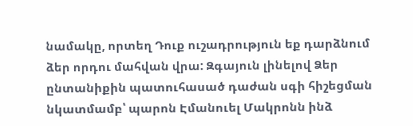նամակը, որտեղ Դուք ուշադրություն եք դարձնում ձեր որդու մահվան վրա: Զգայուն լինելով Ձեր ընտանիքին պատուհասած դաժան սգի հիշեցման նկատմամբ՝ պարոն Էմանուել Մակրոնն ինձ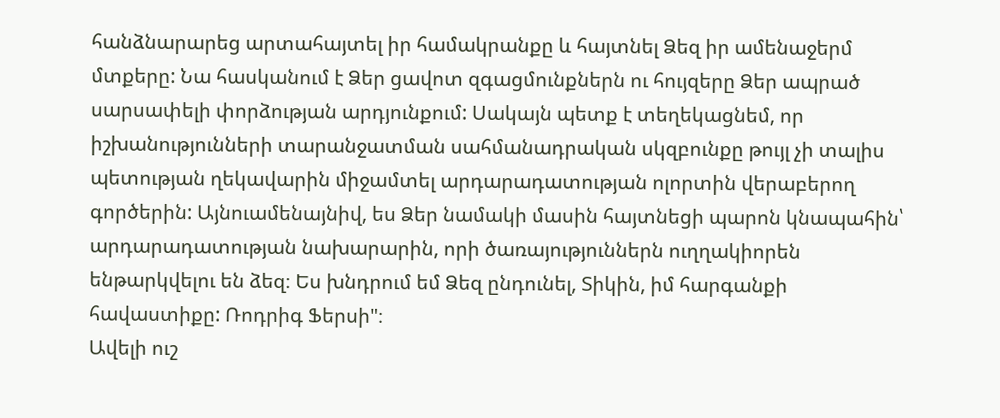հանձնարարեց արտահայտել իր համակրանքը և հայտնել Ձեզ իր ամենաջերմ մտքերը: Նա հասկանում է Ձեր ցավոտ զգացմունքներն ու հույզերը Ձեր ապրած սարսափելի փորձության արդյունքում: Սակայն պետք է տեղեկացնեմ, որ իշխանությունների տարանջատման սահմանադրական սկզբունքը թույլ չի տալիս պետության ղեկավարին միջամտել արդարադատության ոլորտին վերաբերող գործերին: Այնուամենայնիվ, ես Ձեր նամակի մասին հայտնեցի պարոն կնապահին՝ արդարադատության նախարարին, որի ծառայություններն ուղղակիորեն ենթարկվելու են ձեզ։ Ես խնդրում եմ Ձեզ ընդունել, Տիկին, իմ հարգանքի հավաստիքը: Ռոդրիգ Ֆերսի"։
Ավելի ուշ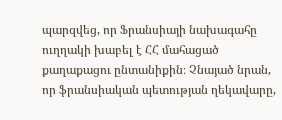պարզվեց, որ Ֆրանսիայի նախագահը ուղղակի խաբել է ՀՀ մահացած քաղաքացու ընտանիքին։ Չնայած նրան, որ ֆրանսիական պետության ղեկավարը,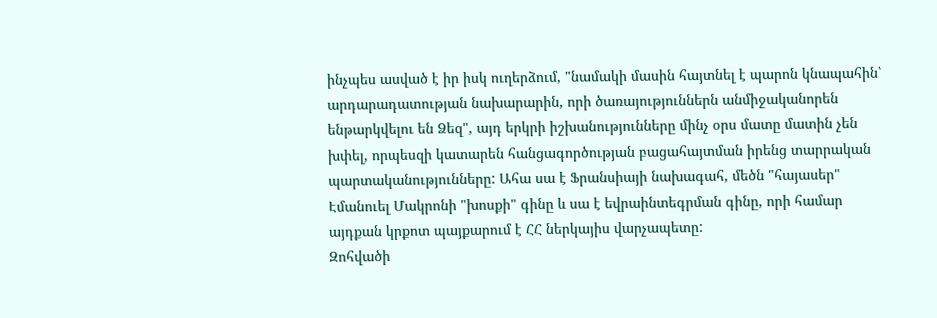ինչպես ասված է իր իսկ ուղերձում, "նամակի մասին հայտնել է պարոն կնապահին՝ արդարադատության նախարարին, որի ծառայություններն անմիջականորեն ենթարկվելու են Ձեզ", այդ երկրի իշխանությունները մինչ օրս մատը մատին չեն խփել, որպեսզի կատարեն հանցագործության բացահայտման իրենց տարրական պարտականությունները: Ահա սա է Ֆրանսիայի նախագահ, մեծն "հայասեր" Էմանուել Մակրոնի "խոսքի" գինը և սա է եվրաինտեգրման գինը, որի համար այդքան կրքոտ պայքարում է ՀՀ ներկայիս վարչապետը:
Զոհվածի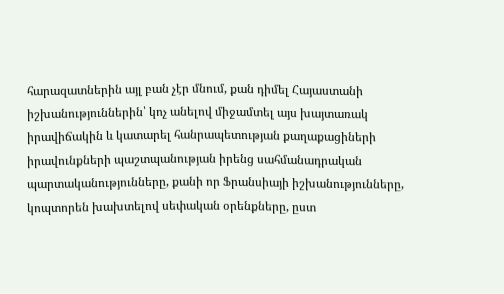հարազատներին այլ բան չէր մնում, քան դիմել Հայաստանի իշխանություններին՝ կոչ անելով միջամտել այս խայտառակ իրավիճակին և կատարել հանրապետության քաղաքացիների իրավունքների պաշտպանության իրենց սահմանադրական պարտականությունները, քանի որ Ֆրանսիայի իշխանությունները, կոպտորեն խախտելով սեփական օրենքները, ըստ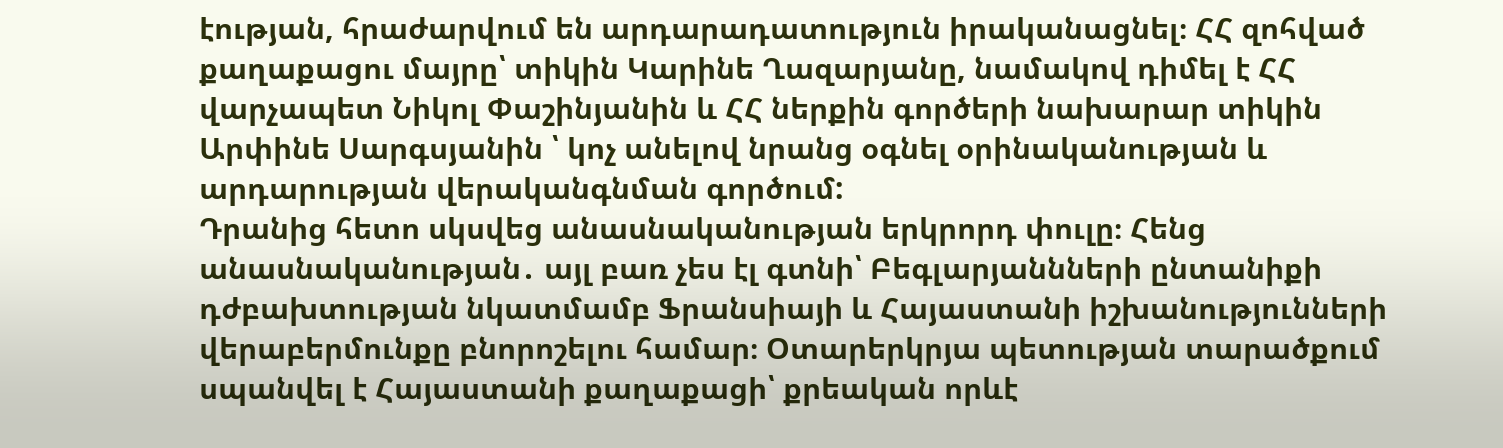էության, հրաժարվում են արդարադատություն իրականացնել։ ՀՀ զոհված քաղաքացու մայրը՝ տիկին Կարինե Ղազարյանը, նամակով դիմել է ՀՀ վարչապետ Նիկոլ Փաշինյանին և ՀՀ ներքին գործերի նախարար տիկին Արփինե Սարգսյանին ՝ կոչ անելով նրանց օգնել օրինականության և արդարության վերականգնման գործում:
Դրանից հետո սկսվեց անասնականության երկրորդ փուլը։ Հենց անասնականության․ այլ բառ չես էլ գտնի՝ Բեգլարյաննների ընտանիքի դժբախտության նկատմամբ Ֆրանսիայի և Հայաստանի իշխանությունների վերաբերմունքը բնորոշելու համար։ Օտարերկրյա պետության տարածքում սպանվել է Հայաստանի քաղաքացի՝ քրեական որևէ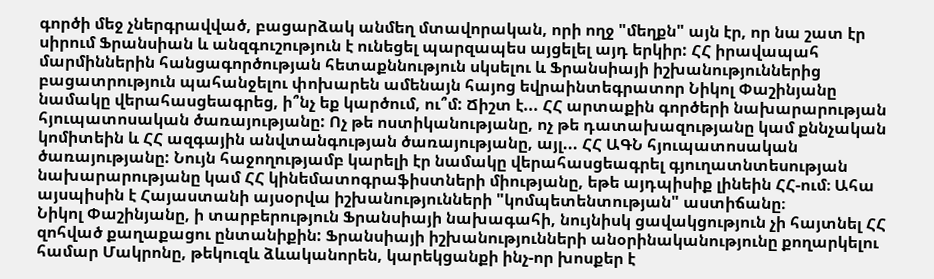գործի մեջ չներգրավված, բացարձակ անմեղ մտավորական, որի ողջ "մեղքն" այն էր, որ նա շատ էր սիրում Ֆրանսիան և անզգուշություն է ունեցել պարզապես այցելել այդ երկիր: ՀՀ իրավապահ մարմիններին հանցագործության հետաքննություն սկսելու և Ֆրանսիայի իշխանություններից բացատրություն պահանջելու փոխարեն ամենայն հայոց եվրաինտեգրատոր Նիկոլ Փաշինյանը նամակը վերահասցեագրեց, ի՞նչ եք կարծում, ու՞մ: Ճիշտ է... ՀՀ արտաքին գործերի նախարարության հյուպատոսական ծառայությանը: Ոչ թե ոստիկանությանը, ոչ թե դատախազությանը կամ քննչական կոմիտեին և ՀՀ ազգային անվտանգության ծառայությանը, այլ... ՀՀ ԱԳՆ հյուպատոսական ծառայությանը: Նույն հաջողությամբ կարելի էր նամակը վերահասցեագրել գյուղատնտեսության նախարարությանը կամ ՀՀ կինեմատոգրաֆիստների միությանը, եթե այդպիսիք լինեին ՀՀ-ում։ Ահա այսպիսին է Հայաստանի այսօրվա իշխանությունների "կոմպետենտության" աստիճանը։
Նիկոլ Փաշինյանը, ի տարբերություն Ֆրանսիայի նախագահի, նույնիսկ ցավակցություն չի հայտնել ՀՀ զոհված քաղաքացու ընտանիքին: Ֆրանսիայի իշխանությունների անօրինականությունը քողարկելու համար Մակրոնը, թեկուզև ձևականորեն, կարեկցանքի ինչ-որ խոսքեր է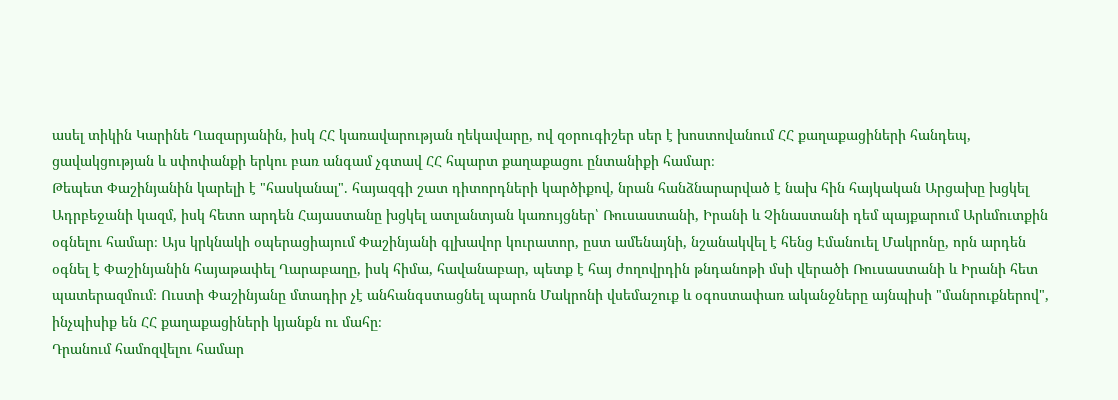ասել տիկին Կարինե Ղազարյանին, իսկ ՀՀ կառավարության ղեկավարը, ով զօրուգիշեր սեր է խոստովանում ՀՀ քաղաքացիների հանդեպ, ցավակցության և սփոփանքի երկու բառ անգամ չգտավ ՀՀ հպարտ քաղաքացու ընտանիքի համար։
Թեպետ Փաշինյանին կարելի է "հասկանալ". հայազգի շատ դիտորդների կարծիքով, նրան հանձնարարված է նախ հին հայկական Արցախը խցկել Ադրբեջանի կազմ, իսկ հետո արդեն Հայաստանը խցկել ատլանտյան կառույցներ՝ Ռուսաստանի, Իրանի և Չինաստանի դեմ պայքարում Արևմուտքին օգնելու համար։ Այս կրկնակի օպերացիայում Փաշինյանի գլխավոր կուրատոր, ըստ ամենայնի, նշանակվել է հենց Էմանուել Մակրոնը, որն արդեն օգնել է Փաշինյանին հայաթափել Ղարաբաղը, իսկ հիմա, հավանաբար, պետք է հայ ժողովրդին թնդանոթի մսի վերածի Ռուսաստանի և Իրանի հետ պատերազմում։ Ուստի Փաշինյանը մտադիր չէ անհանգստացնել պարոն Մակրոնի վսեմաշուք և օգոստափառ ականջները այնպիսի "մանրուքներով", ինչպիսիք են ՀՀ քաղաքացիների կյանքն ու մահը։
Դրանում համոզվելու համար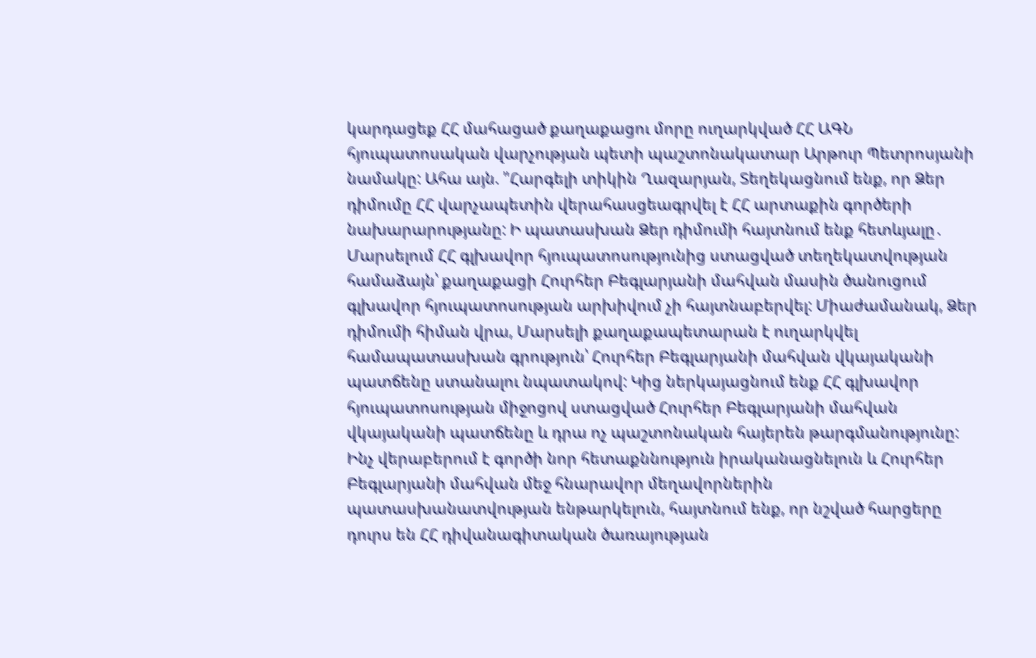կարդացեք ՀՀ մահացած քաղաքացու մորը ուղարկված ՀՀ ԱԳՆ հյուպատոսական վարչության պետի պաշտոնակատար Արթուր Պետրոսյանի նամակը: Ահա այն. "Հարգելի տիկին Ղազարյան, Տեղեկացնում ենք, որ Ձեր դիմումը ՀՀ վարչապետին վերահասցեագրվել է ՀՀ արտաքին գործերի նախարարությանը: Ի պատասխան Ձեր դիմումի հայտնում ենք հետևյալը․ Մարսելում ՀՀ գլխավոր հյուպատոսությունից ստացված տեղեկատվության համաձայն՝ քաղաքացի Հուրհեր Բեգլարյանի մահվան մասին ծանուցում գլխավոր հյուպատոսության արխիվում չի հայտնաբերվել: Միաժամանակ, Ձեր դիմումի հիման վրա, Մարսելի քաղաքապետարան է ուղարկվել համապատասխան գրություն՝ Հուրհեր Բեգլարյանի մահվան վկայականի պատճենը ստանալու նպատակով: Կից ներկայացնում ենք ՀՀ գլխավոր հյուպատոսության միջոցով ստացված Հուրհեր Բեգլարյանի մահվան վկայականի պատճենը և դրա ոչ պաշտոնական հայերեն թարգմանությունը:
Ինչ վերաբերում է գործի նոր հետաքննություն իրականացնելուն և Հուրհեր Բեգլարյանի մահվան մեջ հնարավոր մեղավորներին պատասխանատվության ենթարկելուն, հայտնում ենք, որ նշված հարցերը դուրս են ՀՀ դիվանագիտական ծառայության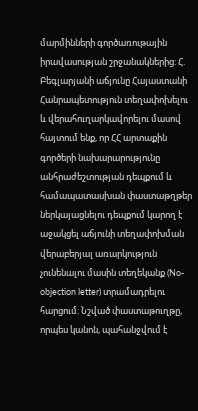մարմինների գործառութային իրավասության շրջանակներից: Հ. Բեգլարյանի աճյունը Հայաստանի Հանրապետություն տեղափոխելու և վերահուղարկավորելու մասով հայտում ենք, որ ՀՀ արտաքին գործերի նախարարությունը անհրաժեշտության դեպքում և համապատասխան փաստաթղթեր ներկայացնելու դեպքում կարող է աջակցել աճյունի տեղափոխման վերաբերյալ առարկություն չունենալու մասին տեղեկանք (No-objection letter) տրամադրելու հարցում: Նշված փաստաթուղթը, որպես կանոն, պահանջվում է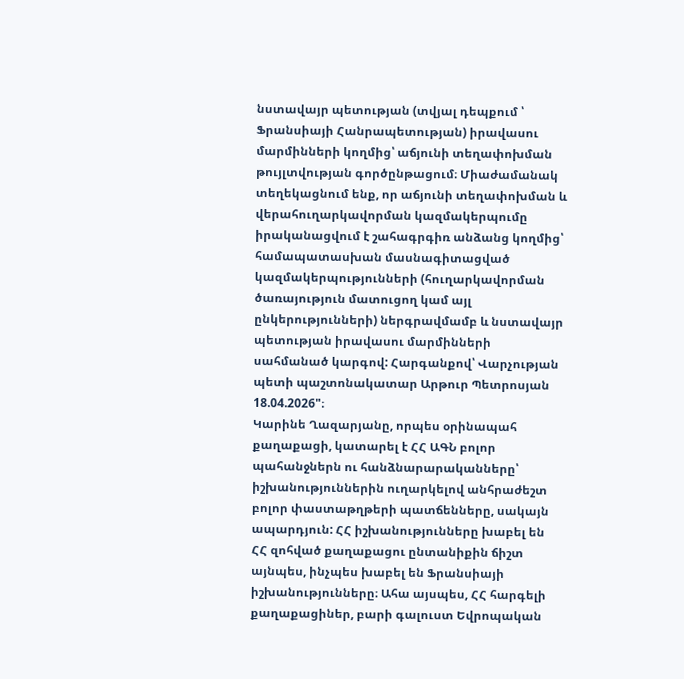նստավայր պետության (տվյալ դեպքում ՝ Ֆրանսիայի Հանրապետության) իրավասու մարմինների կողմից՝ աճյունի տեղափոխման թույլտվության գործընթացում։ Միաժամանակ տեղեկացնում ենք, որ աճյունի տեղափոխման և վերահուղարկավորման կազմակերպումը իրականացվում է շահագրգիռ անձանց կողմից՝ համապատասխան մասնագիտացված կազմակերպությունների (հուղարկավորման ծառայություն մատուցող կամ այլ ընկերությունների) ներգրավմամբ և նստավայր պետության իրավասու մարմինների սահմանած կարգով: Հարգանքով՝ Վարչության պետի պաշտոնակատար Արթուր Պետրոսյան 18.04.2026"։
Կարինե Ղազարյանը, որպես օրինապահ քաղաքացի, կատարել է ՀՀ ԱԳՆ բոլոր պահանջներն ու հանձնարարականները՝ իշխանություններին ուղարկելով անհրաժեշտ բոլոր փաստաթղթերի պատճենները, սակայն ապարդյուն: ՀՀ իշխանությունները խաբել են ՀՀ զոհված քաղաքացու ընտանիքին ճիշտ այնպես, ինչպես խաբել են Ֆրանսիայի իշխանությունները։ Ահա այսպես, ՀՀ հարգելի քաղաքացիներ, բարի գալուստ Եվրոպական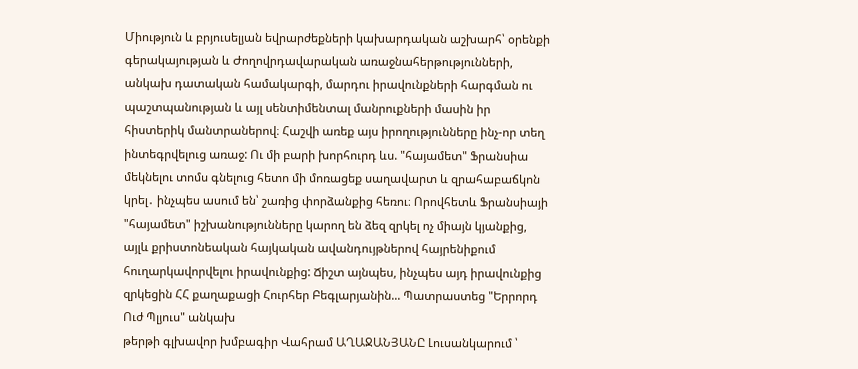Միություն և բրյուսելյան եվրարժեքների կախարդական աշխարհ՝ օրենքի գերակայության և Ժողովրդավարական առաջնահերթությունների, անկախ դատական համակարգի, մարդու իրավունքների հարգման ու պաշտպանության և այլ սենտիմենտալ մանրուքների մասին իր հիստերիկ մանտրաներով։ Հաշվի առեք այս իրողությունները ինչ-որ տեղ ինտեգրվելուց առաջ: Ու մի բարի խորհուրդ ևս. "հայամետ" Ֆրանսիա մեկնելու տոմս գնելուց հետո մի մոռացեք սաղավարտ և զրահաբաճկոն կրել․ ինչպես ասում են՝ շառից փորձանքից հեռու։ Որովհետև Ֆրանսիայի "հայամետ" իշխանությունները կարող են ձեզ զրկել ոչ միայն կյանքից, այլև քրիստոնեական հայկական ավանդույթներով հայրենիքում հուղարկավորվելու իրավունքից: Ճիշտ այնպես, ինչպես այդ իրավունքից զրկեցին ՀՀ քաղաքացի Հուրհեր Բեգլարյանին... Պատրաստեց "Երրորդ Ուժ Պլյուս" անկախ
թերթի գլխավոր խմբագիր Վահրամ ԱՂԱՋԱՆՅԱՆԸ Լուսանկարում ՝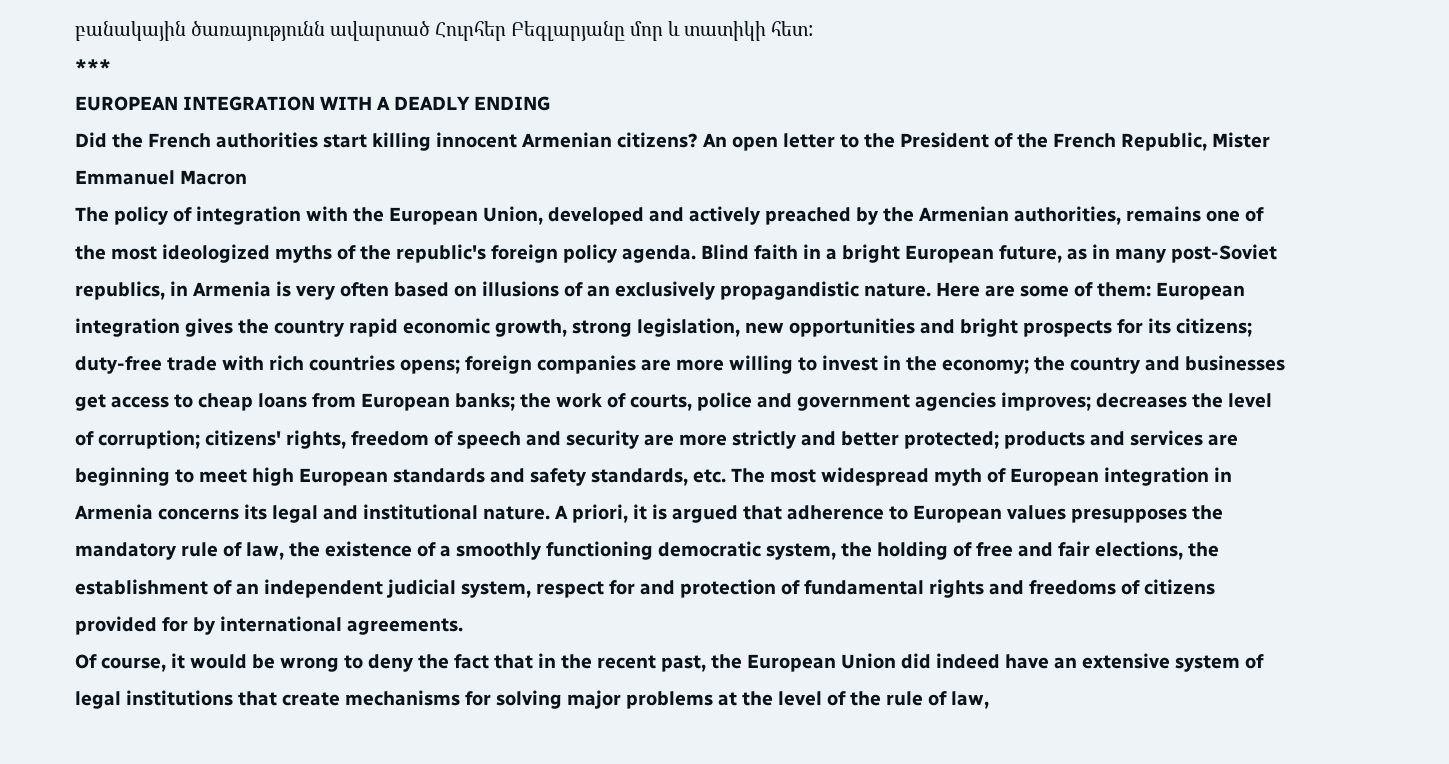բանակային ծառայությունն ավարտած Հուրհեր Բեգլարյանը մոր և տատիկի հետ:
***
EUROPEAN INTEGRATION WITH A DEADLY ENDING
Did the French authorities start killing innocent Armenian citizens? An open letter to the President of the French Republic, Mister Emmanuel Macron
The policy of integration with the European Union, developed and actively preached by the Armenian authorities, remains one of the most ideologized myths of the republic's foreign policy agenda. Blind faith in a bright European future, as in many post-Soviet republics, in Armenia is very often based on illusions of an exclusively propagandistic nature. Here are some of them: European integration gives the country rapid economic growth, strong legislation, new opportunities and bright prospects for its citizens; duty-free trade with rich countries opens; foreign companies are more willing to invest in the economy; the country and businesses get access to cheap loans from European banks; the work of courts, police and government agencies improves; decreases the level of corruption; citizens' rights, freedom of speech and security are more strictly and better protected; products and services are beginning to meet high European standards and safety standards, etc. The most widespread myth of European integration in Armenia concerns its legal and institutional nature. A priori, it is argued that adherence to European values presupposes the mandatory rule of law, the existence of a smoothly functioning democratic system, the holding of free and fair elections, the establishment of an independent judicial system, respect for and protection of fundamental rights and freedoms of citizens provided for by international agreements.
Of course, it would be wrong to deny the fact that in the recent past, the European Union did indeed have an extensive system of legal institutions that create mechanisms for solving major problems at the level of the rule of law,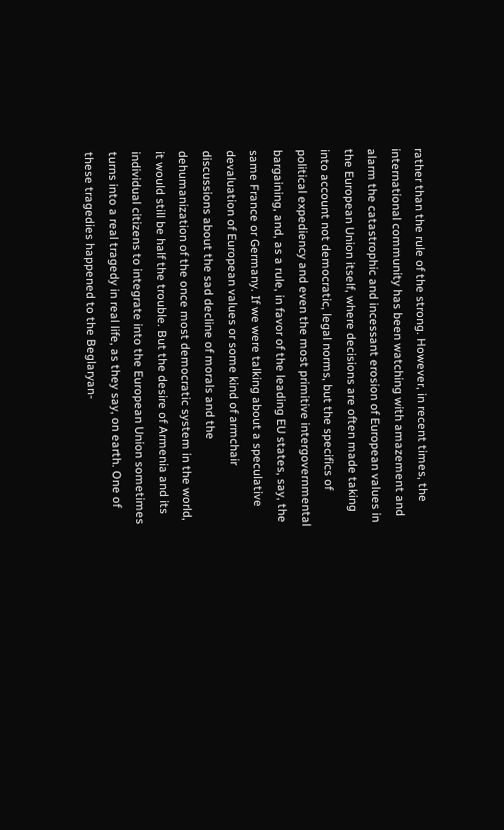rather than the rule of the strong. However, in recent times, the international community has been watching with amazement and alarm the catastrophic and incessant erosion of European values in the European Union itself, where decisions are often made taking into account not democratic, legal norms, but the specifics of political expediency and even the most primitive intergovernmental bargaining, and, as a rule, in favor of the leading EU states, say, the same France or Germany. If we were talking about a speculative devaluation of European values or some kind of armchair discussions about the sad decline of morals and the dehumanization of the once most democratic system in the world, it would still be half the trouble. But the desire of Armenia and its individual citizens to integrate into the European Union sometimes turns into a real tragedy in real life, as they say, on earth. One of these tragedies happened to the Beglaryan-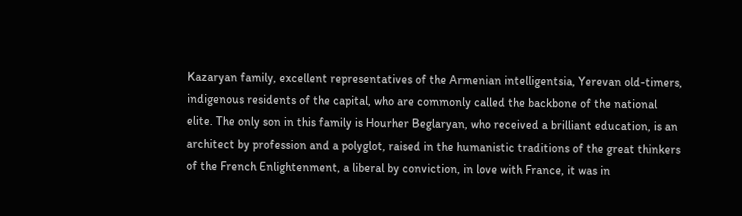Kazaryan family, excellent representatives of the Armenian intelligentsia, Yerevan old-timers, indigenous residents of the capital, who are commonly called the backbone of the national elite. The only son in this family is Hourher Beglaryan, who received a brilliant education, is an architect by profession and a polyglot, raised in the humanistic traditions of the great thinkers of the French Enlightenment, a liberal by conviction, in love with France, it was in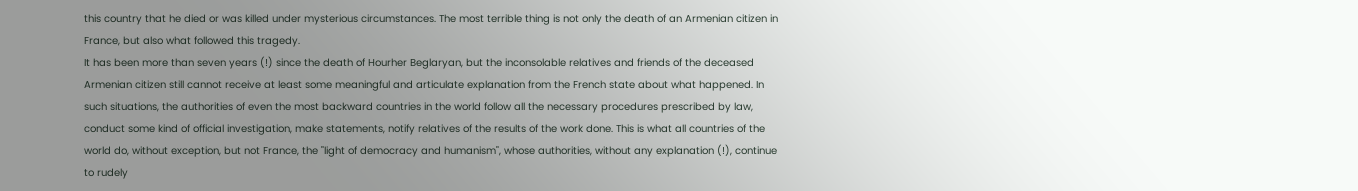this country that he died or was killed under mysterious circumstances. The most terrible thing is not only the death of an Armenian citizen in France, but also what followed this tragedy.
It has been more than seven years (!) since the death of Hourher Beglaryan, but the inconsolable relatives and friends of the deceased Armenian citizen still cannot receive at least some meaningful and articulate explanation from the French state about what happened. In such situations, the authorities of even the most backward countries in the world follow all the necessary procedures prescribed by law, conduct some kind of official investigation, make statements, notify relatives of the results of the work done. This is what all countries of the world do, without exception, but not France, the "light of democracy and humanism", whose authorities, without any explanation (!), continue to rudely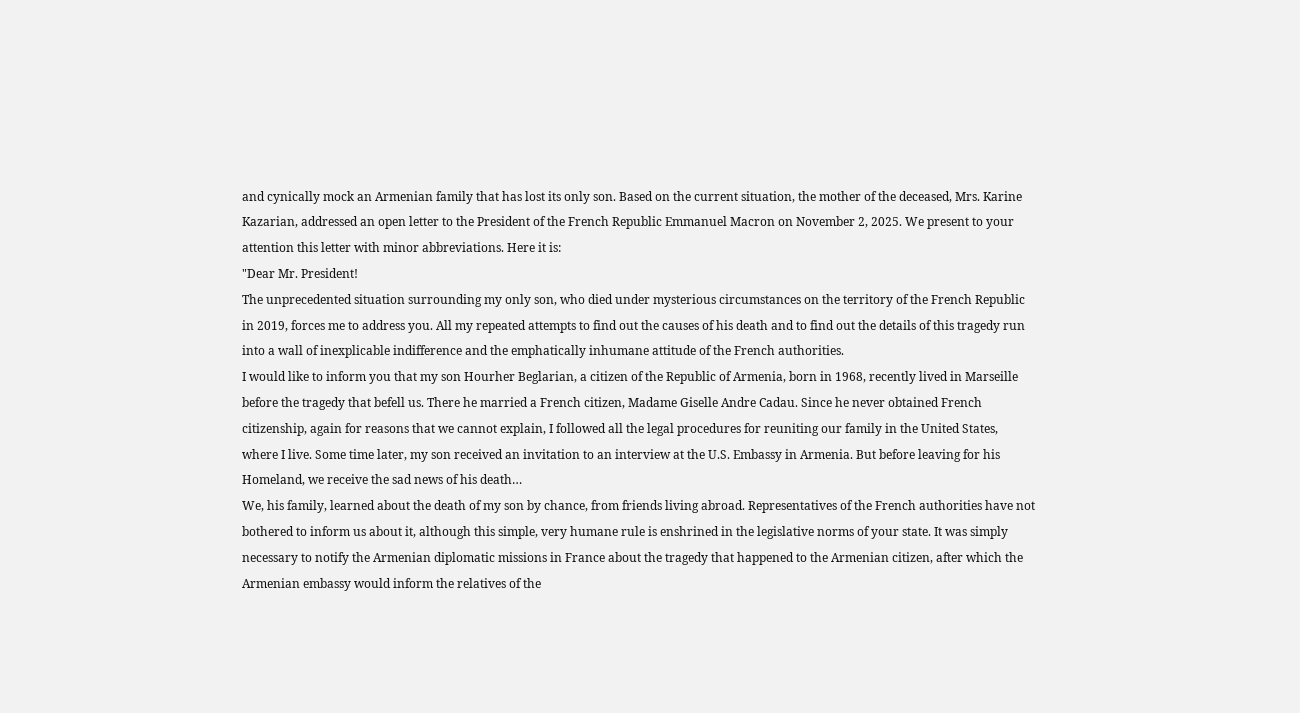and cynically mock an Armenian family that has lost its only son. Based on the current situation, the mother of the deceased, Mrs. Karine Kazarian, addressed an open letter to the President of the French Republic Emmanuel Macron on November 2, 2025. We present to your attention this letter with minor abbreviations. Here it is:
"Dear Mr. President!
The unprecedented situation surrounding my only son, who died under mysterious circumstances on the territory of the French Republic in 2019, forces me to address you. All my repeated attempts to find out the causes of his death and to find out the details of this tragedy run into a wall of inexplicable indifference and the emphatically inhumane attitude of the French authorities.
I would like to inform you that my son Hourher Beglarian, a citizen of the Republic of Armenia, born in 1968, recently lived in Marseille before the tragedy that befell us. There he married a French citizen, Madame Giselle Andre Cadau. Since he never obtained French citizenship, again for reasons that we cannot explain, I followed all the legal procedures for reuniting our family in the United States, where I live. Some time later, my son received an invitation to an interview at the U.S. Embassy in Armenia. But before leaving for his Homeland, we receive the sad news of his death…
We, his family, learned about the death of my son by chance, from friends living abroad. Representatives of the French authorities have not bothered to inform us about it, although this simple, very humane rule is enshrined in the legislative norms of your state. It was simply necessary to notify the Armenian diplomatic missions in France about the tragedy that happened to the Armenian citizen, after which the Armenian embassy would inform the relatives of the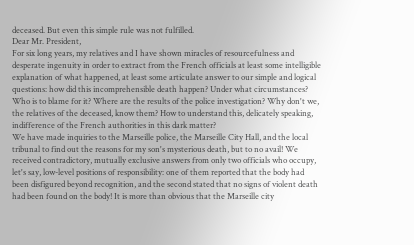deceased. But even this simple rule was not fulfilled.
Dear Mr. President,
For six long years, my relatives and I have shown miracles of resourcefulness and desperate ingenuity in order to extract from the French officials at least some intelligible explanation of what happened, at least some articulate answer to our simple and logical questions: how did this incomprehensible death happen? Under what circumstances? Who is to blame for it? Where are the results of the police investigation? Why don't we, the relatives of the deceased, know them? How to understand this, delicately speaking, indifference of the French authorities in this dark matter?
We have made inquiries to the Marseille police, the Marseille City Hall, and the local tribunal to find out the reasons for my son's mysterious death, but to no avail! We received contradictory, mutually exclusive answers from only two officials who occupy, let's say, low-level positions of responsibility: one of them reported that the body had been disfigured beyond recognition, and the second stated that no signs of violent death had been found on the body! It is more than obvious that the Marseille city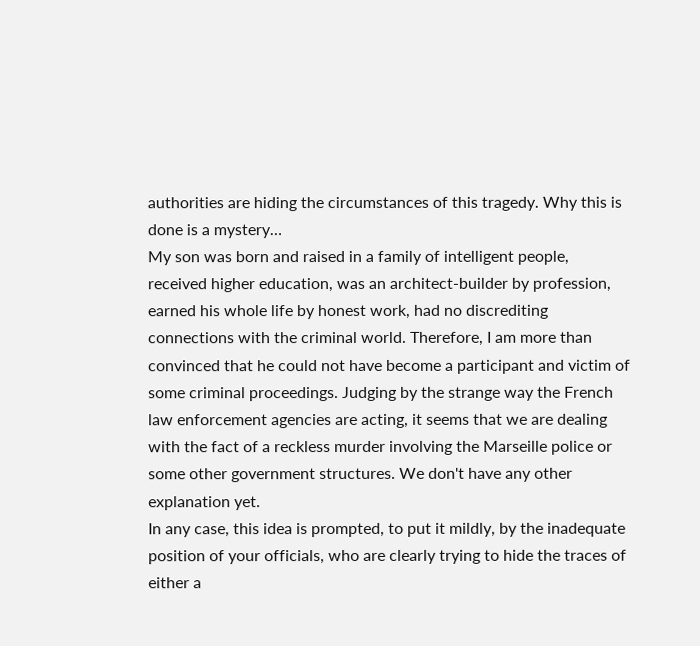authorities are hiding the circumstances of this tragedy. Why this is done is a mystery…
My son was born and raised in a family of intelligent people, received higher education, was an architect-builder by profession, earned his whole life by honest work, had no discrediting connections with the criminal world. Therefore, I am more than convinced that he could not have become a participant and victim of some criminal proceedings. Judging by the strange way the French law enforcement agencies are acting, it seems that we are dealing with the fact of a reckless murder involving the Marseille police or some other government structures. We don't have any other explanation yet.
In any case, this idea is prompted, to put it mildly, by the inadequate position of your officials, who are clearly trying to hide the traces of either a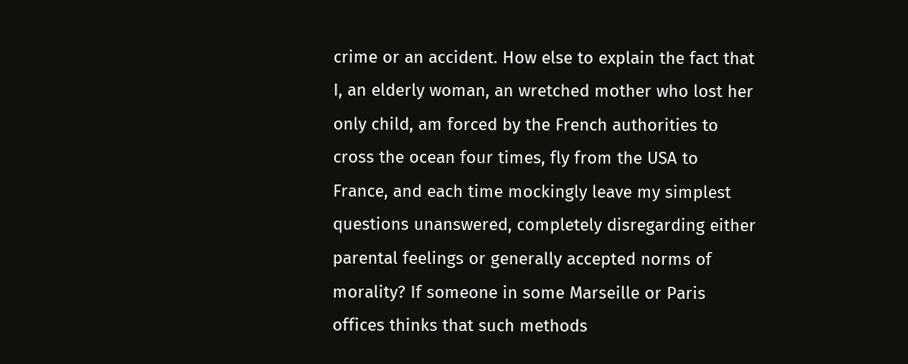crime or an accident. How else to explain the fact that I, an elderly woman, an wretched mother who lost her only child, am forced by the French authorities to cross the ocean four times, fly from the USA to France, and each time mockingly leave my simplest questions unanswered, completely disregarding either parental feelings or generally accepted norms of morality? If someone in some Marseille or Paris offices thinks that such methods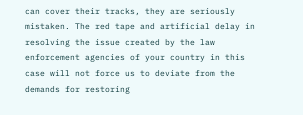can cover their tracks, they are seriously mistaken. The red tape and artificial delay in resolving the issue created by the law enforcement agencies of your country in this case will not force us to deviate from the demands for restoring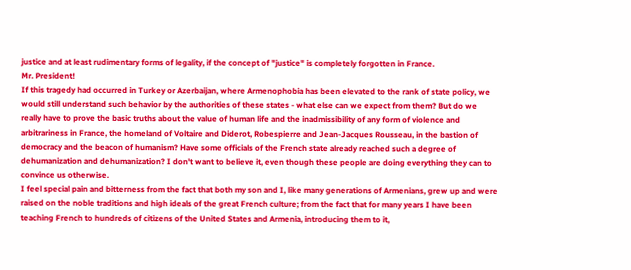justice and at least rudimentary forms of legality, if the concept of "justice" is completely forgotten in France.
Mr. President!
If this tragedy had occurred in Turkey or Azerbaijan, where Armenophobia has been elevated to the rank of state policy, we would still understand such behavior by the authorities of these states - what else can we expect from them? But do we really have to prove the basic truths about the value of human life and the inadmissibility of any form of violence and arbitrariness in France, the homeland of Voltaire and Diderot, Robespierre and Jean-Jacques Rousseau, in the bastion of democracy and the beacon of humanism? Have some officials of the French state already reached such a degree of dehumanization and dehumanization? I don't want to believe it, even though these people are doing everything they can to convince us otherwise.
I feel special pain and bitterness from the fact that both my son and I, like many generations of Armenians, grew up and were raised on the noble traditions and high ideals of the great French culture; from the fact that for many years I have been teaching French to hundreds of citizens of the United States and Armenia, introducing them to it,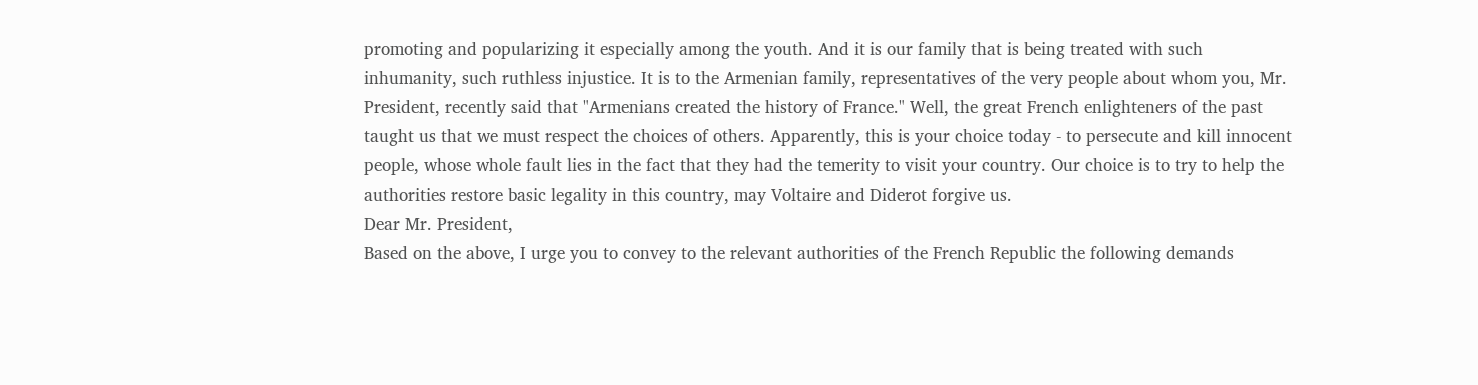promoting and popularizing it especially among the youth. And it is our family that is being treated with such inhumanity, such ruthless injustice. It is to the Armenian family, representatives of the very people about whom you, Mr. President, recently said that "Armenians created the history of France." Well, the great French enlighteners of the past taught us that we must respect the choices of others. Apparently, this is your choice today - to persecute and kill innocent people, whose whole fault lies in the fact that they had the temerity to visit your country. Our choice is to try to help the authorities restore basic legality in this country, may Voltaire and Diderot forgive us.
Dear Mr. President,
Based on the above, I urge you to convey to the relevant authorities of the French Republic the following demands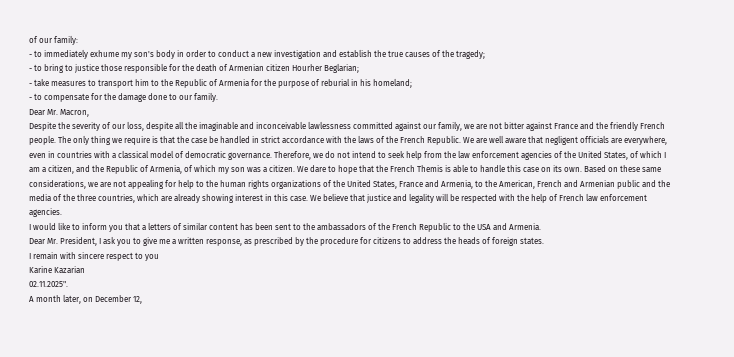of our family:
- to immediately exhume my son's body in order to conduct a new investigation and establish the true causes of the tragedy;
- to bring to justice those responsible for the death of Armenian citizen Hourher Beglarian;
- take measures to transport him to the Republic of Armenia for the purpose of reburial in his homeland;
- to compensate for the damage done to our family.
Dear Mr. Macron,
Despite the severity of our loss, despite all the imaginable and inconceivable lawlessness committed against our family, we are not bitter against France and the friendly French people. The only thing we require is that the case be handled in strict accordance with the laws of the French Republic. We are well aware that negligent officials are everywhere, even in countries with a classical model of democratic governance. Therefore, we do not intend to seek help from the law enforcement agencies of the United States, of which I am a citizen, and the Republic of Armenia, of which my son was a citizen. We dare to hope that the French Themis is able to handle this case on its own. Based on these same considerations, we are not appealing for help to the human rights organizations of the United States, France and Armenia, to the American, French and Armenian public and the media of the three countries, which are already showing interest in this case. We believe that justice and legality will be respected with the help of French law enforcement agencies.
I would like to inform you that a letters of similar content has been sent to the ambassadors of the French Republic to the USA and Armenia.
Dear Mr. President, I ask you to give me a written response, as prescribed by the procedure for citizens to address the heads of foreign states.
I remain with sincere respect to you
Karine Kazarian
02.11.2025".
A month later, on December 12,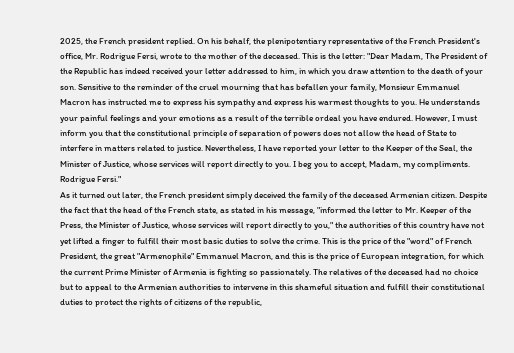2025, the French president replied. On his behalf, the plenipotentiary representative of the French President's office, Mr. Rodrigue Fersi, wrote to the mother of the deceased. This is the letter: "Dear Madam, The President of the Republic has indeed received your letter addressed to him, in which you draw attention to the death of your son. Sensitive to the reminder of the cruel mourning that has befallen your family, Monsieur Emmanuel Macron has instructed me to express his sympathy and express his warmest thoughts to you. He understands your painful feelings and your emotions as a result of the terrible ordeal you have endured. However, I must inform you that the constitutional principle of separation of powers does not allow the head of State to interfere in matters related to justice. Nevertheless, I have reported your letter to the Keeper of the Seal, the Minister of Justice, whose services will report directly to you. I beg you to accept, Madam, my compliments. Rodrigue Fersi."
As it turned out later, the French president simply deceived the family of the deceased Armenian citizen. Despite the fact that the head of the French state, as stated in his message, "informed the letter to Mr. Keeper of the Press, the Minister of Justice, whose services will report directly to you," the authorities of this country have not yet lifted a finger to fulfill their most basic duties to solve the crime. This is the price of the "word" of French President, the great "Armenophile" Emmanuel Macron, and this is the price of European integration, for which the current Prime Minister of Armenia is fighting so passionately. The relatives of the deceased had no choice but to appeal to the Armenian authorities to intervene in this shameful situation and fulfill their constitutional duties to protect the rights of citizens of the republic,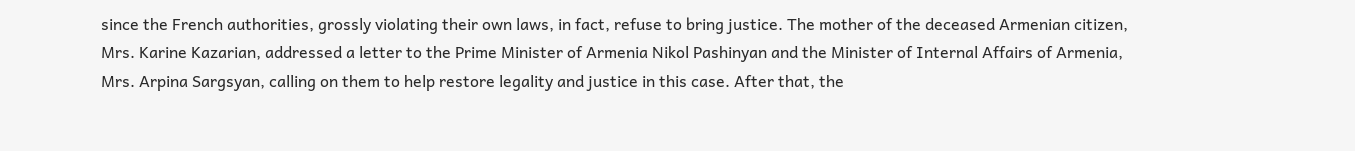since the French authorities, grossly violating their own laws, in fact, refuse to bring justice. The mother of the deceased Armenian citizen, Mrs. Karine Kazarian, addressed a letter to the Prime Minister of Armenia Nikol Pashinyan and the Minister of Internal Affairs of Armenia, Mrs. Arpina Sargsyan, calling on them to help restore legality and justice in this case. After that, the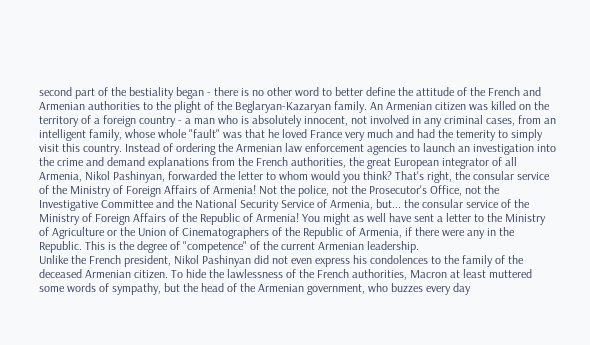second part of the bestiality began - there is no other word to better define the attitude of the French and Armenian authorities to the plight of the Beglaryan-Kazaryan family. An Armenian citizen was killed on the territory of a foreign country - a man who is absolutely innocent, not involved in any criminal cases, from an intelligent family, whose whole "fault" was that he loved France very much and had the temerity to simply visit this country. Instead of ordering the Armenian law enforcement agencies to launch an investigation into the crime and demand explanations from the French authorities, the great European integrator of all Armenia, Nikol Pashinyan, forwarded the letter to whom would you think? That's right, the consular service of the Ministry of Foreign Affairs of Armenia! Not the police, not the Prosecutor's Office, not the Investigative Committee and the National Security Service of Armenia, but... the consular service of the Ministry of Foreign Affairs of the Republic of Armenia! You might as well have sent a letter to the Ministry of Agriculture or the Union of Cinematographers of the Republic of Armenia, if there were any in the Republic. This is the degree of "competence" of the current Armenian leadership.
Unlike the French president, Nikol Pashinyan did not even express his condolences to the family of the deceased Armenian citizen. To hide the lawlessness of the French authorities, Macron at least muttered some words of sympathy, but the head of the Armenian government, who buzzes every day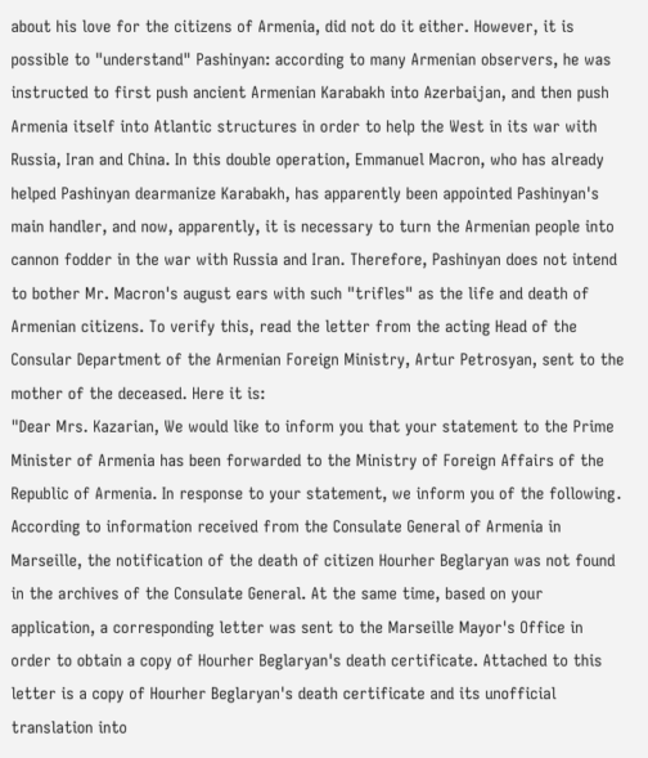about his love for the citizens of Armenia, did not do it either. However, it is possible to "understand" Pashinyan: according to many Armenian observers, he was instructed to first push ancient Armenian Karabakh into Azerbaijan, and then push Armenia itself into Atlantic structures in order to help the West in its war with Russia, Iran and China. In this double operation, Emmanuel Macron, who has already helped Pashinyan dearmanize Karabakh, has apparently been appointed Pashinyan's main handler, and now, apparently, it is necessary to turn the Armenian people into cannon fodder in the war with Russia and Iran. Therefore, Pashinyan does not intend to bother Mr. Macron's august ears with such "trifles" as the life and death of Armenian citizens. To verify this, read the letter from the acting Head of the Consular Department of the Armenian Foreign Ministry, Artur Petrosyan, sent to the mother of the deceased. Here it is:
"Dear Mrs. Kazarian, We would like to inform you that your statement to the Prime Minister of Armenia has been forwarded to the Ministry of Foreign Affairs of the Republic of Armenia. In response to your statement, we inform you of the following․ According to information received from the Consulate General of Armenia in Marseille, the notification of the death of citizen Hourher Beglaryan was not found in the archives of the Consulate General. At the same time, based on your application, a corresponding letter was sent to the Marseille Mayor's Office in order to obtain a copy of Hourher Beglaryan's death certificate. Attached to this letter is a copy of Hourher Beglaryan's death certificate and its unofficial translation into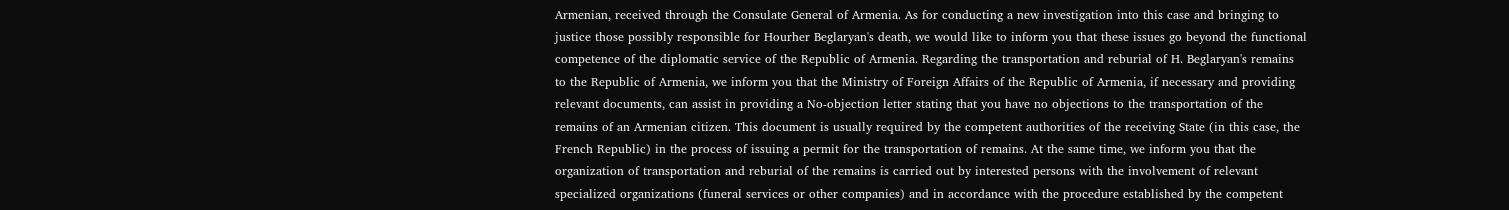Armenian, received through the Consulate General of Armenia. As for conducting a new investigation into this case and bringing to justice those possibly responsible for Hourher Beglaryan's death, we would like to inform you that these issues go beyond the functional competence of the diplomatic service of the Republic of Armenia. Regarding the transportation and reburial of H. Beglaryan's remains to the Republic of Armenia, we inform you that the Ministry of Foreign Affairs of the Republic of Armenia, if necessary and providing relevant documents, can assist in providing a No-objection letter stating that you have no objections to the transportation of the remains of an Armenian citizen. This document is usually required by the competent authorities of the receiving State (in this case, the French Republic) in the process of issuing a permit for the transportation of remains. At the same time, we inform you that the organization of transportation and reburial of the remains is carried out by interested persons with the involvement of relevant specialized organizations (funeral services or other companies) and in accordance with the procedure established by the competent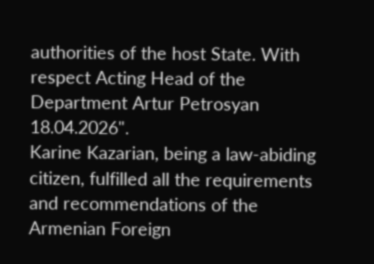authorities of the host State. With respect Acting Head of the Department Artur Petrosyan 18.04.2026".
Karine Kazarian, being a law-abiding citizen, fulfilled all the requirements and recommendations of the Armenian Foreign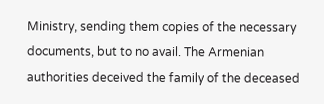Ministry, sending them copies of the necessary documents, but to no avail. The Armenian authorities deceived the family of the deceased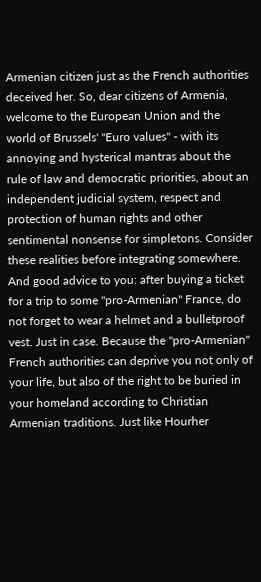Armenian citizen just as the French authorities deceived her. So, dear citizens of Armenia, welcome to the European Union and the world of Brussels' "Euro values" - with its annoying and hysterical mantras about the rule of law and democratic priorities, about an independent judicial system, respect and protection of human rights and other sentimental nonsense for simpletons. Consider these realities before integrating somewhere. And good advice to you: after buying a ticket for a trip to some "pro-Armenian" France, do not forget to wear a helmet and a bulletproof vest. Just in case. Because the "pro-Armenian" French authorities can deprive you not only of your life, but also of the right to be buried in your homeland according to Christian Armenian traditions. Just like Hourher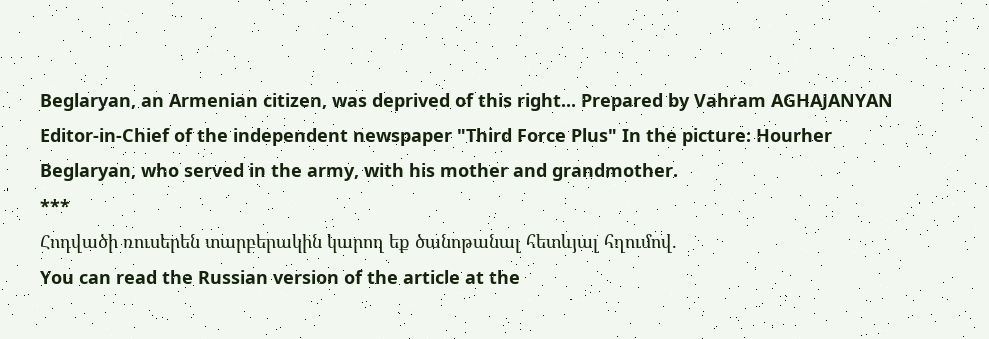Beglaryan, an Armenian citizen, was deprived of this right... Prepared by Vahram AGHAJANYAN Editor-in-Chief of the independent newspaper "Third Force Plus" In the picture: Hourher Beglaryan, who served in the army, with his mother and grandmother.
***
Հոդվածի ռուսերեն տարբերակին կարող եք ծանոթանալ հետևյալ հղումով.
You can read the Russian version of the article at the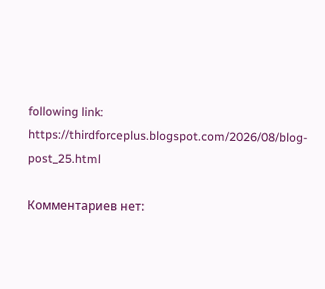following link:
https://thirdforceplus.blogspot.com/2026/08/blog-post_25.html

Комментариев нет: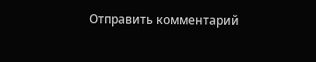Отправить комментарий